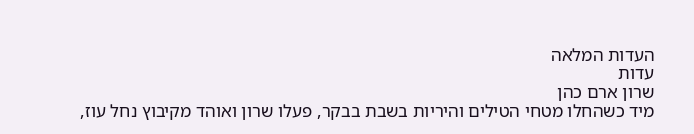העדות המלאה
עדות
שרון ארם כהן
מיד כשהחלו מטחי הטילים והיריות בשבת בבקר, פעלו שרון ואוהד מקיבוץ נחל עוז,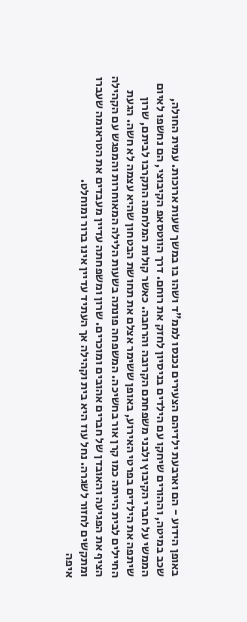באופן הידוע - הם וארבעת ילדיהם הצעירים נכנסו לממ"ד ושהו בו במשך שעות ארוכות. עמית החולה, שכב במיטה, וההורים שיחקו עם הילדים בניסיון לחזק את רוחם. דרך הווטסאפ הקיבוצי, הם נחשפו לאיום הממשי על חברי הקיבוץ ולבני משפחתם הקרובה והרחבה. כאשר קולות המלחמה התקרבו לביתם, שרון שיתפה את הילדים בפרטי האירוע, באופן ששימר אצלם את תחושת הבטחון שהיא עצמה לא חשה. הגעת החיילים לבית הייתה כמו קרן אור בחשיכה. המשפחה פונתה בשעות הלילה המאוחרות והמפגש עם הקהילה הציף את הפגיעה והאובדן של חברים אהובים ומוכרים. שרון ומשפחתה עדיין מעבדים את הטראומה שעברו ומתקשים לחזור לשגרה. נחל עוז היא בית וקהילה אך העתיד עדיין אינו ברור ומוחלט.
איפה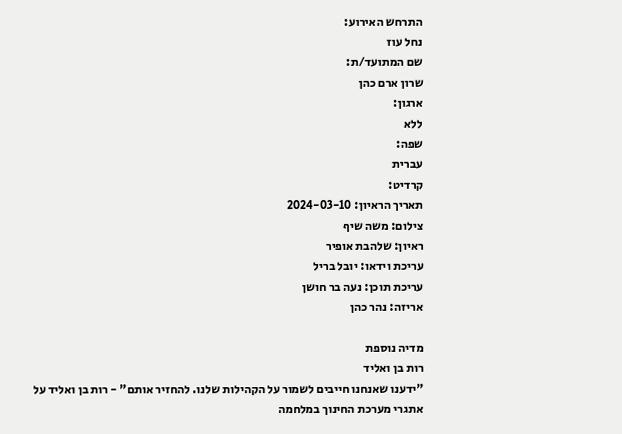התרחש האירוע:
נחל עוז
שם המתועד/ת:
שרון ארם כהן
ארגון:
ללא
שפה:
עברית
קרדיט:
תאריך הראיון: 2024-03-10
צילום: משה שיף
ראיון: שלהבת אופיר
עריכת וידאו: יובל בריל
עריכת תוכן: נעה בר חושן
אריזה: נהר כהן

מדיה נוספת
רות בן ואליד
"ידענו שאנחנו חייבים לשמור על הקהילות שלנו. להחזיר אותם" - רות בן ואליד על אתגרי מערכת החינוך במלחמה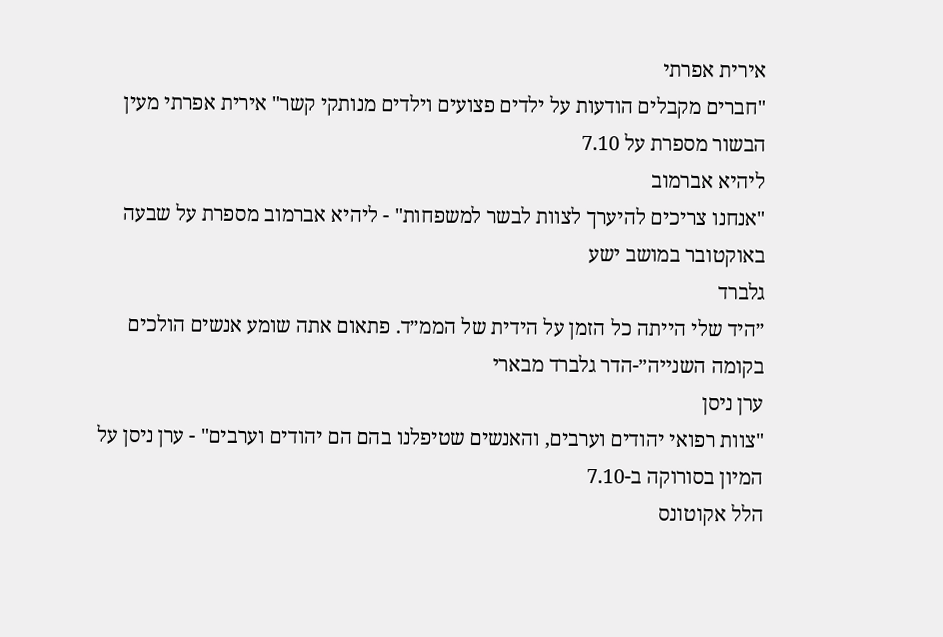אירית אפרתי
"חברים מקבלים הודעות על ילדים פצועים וילדים מנותקי קשר" אירית אפרתי מעין הבשור מספרת על 7.10
ליהיא אברמוב
"אנחנו צריכים להיערך לצוות לבשר למשפחות" - ליהיא אברמוב מספרת על שבעה באוקטובר במושב ישע
גלברד
״היד שלי הייתה כל הזמן על הידית של הממ״ד. פתאום אתה שומע אנשים הולכים בקומה השנייה״-הדר גלברד מבארי
ערן ניסן
"צוות רפואי יהודים וערבים, והאנשים שטיפלנו בהם הם יהודים וערבים" - ערן ניסן על המיון בסורוקה ב-7.10
הלל אקוטונס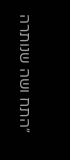״התח ושה שנותרה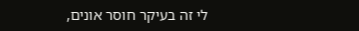לי זה בעיקר חוסר אונים,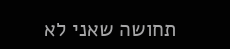תחושה שאני לא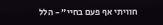חוויתי אף פעם בחיי״ - הלל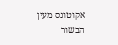אקוטונס מעין הבשור